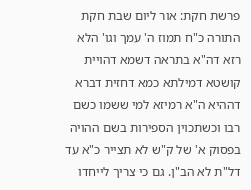פרשת חקת: אור ליום שבת חקת התורה כ"ח תמוז ה' עמך וגו' הלא רזא דה"א בתראה דשמא דהויית קושטא דמילתא כמא דחזית דברא דההיא ה"א רמיזא למי ששמו כשם רבו וכשתכוין הספירות בשם ההויה בפסוק א' של ק"ש לא תצייר כ"א עד דל"ת לא הב"ן. גם כי צריך לייחדו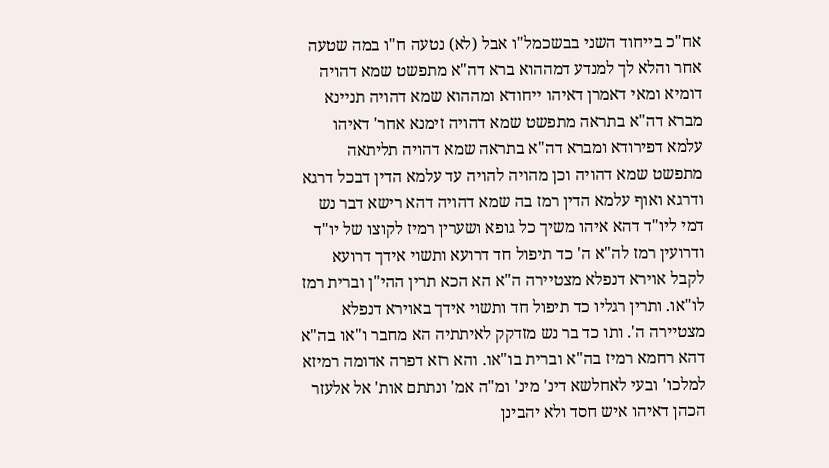אח"כ בייחוד השני בבשכמל"ו אבל (לא) נטעה ח"ו במה שטעה אחר והלא לך למנדע דמההוא ברא דה"א מתפשט שמא דהויה דומיא ומאי דאמרן דאיהו ייחודא ומההוא שמא דהויה תניינא מברא דה"א בתראה מתפשט שמא דהויה זימנא אחר' דאיהו עלמא דפירודא ומברא דה"א בתראה שמא דהויה תליתאה מתפשט שמא דהויה וכן מהויה להויה עד עלמא הדין דבכל דרגא ודרגא ואוף עלמא הדין רמז בה שמא דהויה דהא רישא דבר נש דמי ליו"ד דהא איהו משיך כל גופא ושערין רמיז לקוצו של יו"ד ודרועין רמז לה"א ה' כד תיפול חד דרועא ותשוי אידך דרועא לקבל אוירא דנפלא מצטיירה ה"א הא הכא תרין ההי"ן וברית רמז לו"או. ותרין רגליו כד תיפול חד ותשוי אידך באוירא דנפלא מצטיירה ה'. ותו כד בר נש מזדקק לאיתתיה הא מחבר ו"או בה"א דהא רחמא רמיז בה"א וברית בו"או. והא רזא דפרה אדומה רמיזא למלכו' ובעי לאחלשא דינ' מינ' ומ"ה אמ' ונתתם אות' אל אלעזר הכהן דאיהו איש חסד ולא יהבינן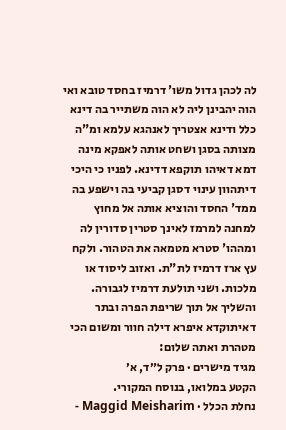לה לכהן גדול משו' דרמיז בחסד טובא ואי הוה יהבינן ליה לא הוה משתייר בה דינא כלל ודינא אצטריך לאנהגא עלמא ומ"ה מצותה בסגן ושחט אותה לאפקא מינה דמא דאיהו תוקפא דדינא. לפניו כי היכי דיתהוון עינוי דסגן קביעי בה וישפע בה ממד' החסד והוציא אותה אל מחוץ למחנה למרמז לאינך סטרין סדורין לה ומההו' סטרא מטמאה את הטהור. ולקח עץ ארז דרמיז לת"ת. ואזוב ליסוד או מלכות. ושני תולעת דרמיז לגבורה. והשליך אל תוך שריפת הפרה ובתר דאיתוקדא איפרא דילה חוור ומשום הכי מטהרת ואתה שלום:
מגיד מישרים · פרק ל״ד, א׳
הקטע במלואו, בנוסח המקורי.
נחלת הכלל · Maggid Meisharim -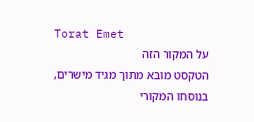Torat Emet
על המקור הזה
הטקסט מובא מתוך מגיד מישרים, בנוסחו המקורי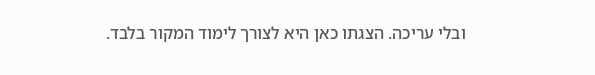ובלי עריכה. הצגתו כאן היא לצורך לימוד המקור בלבד.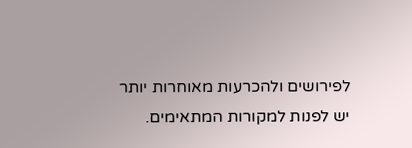לפירושים ולהכרעות מאוחרות יותר יש לפנות למקורות המתאימים.